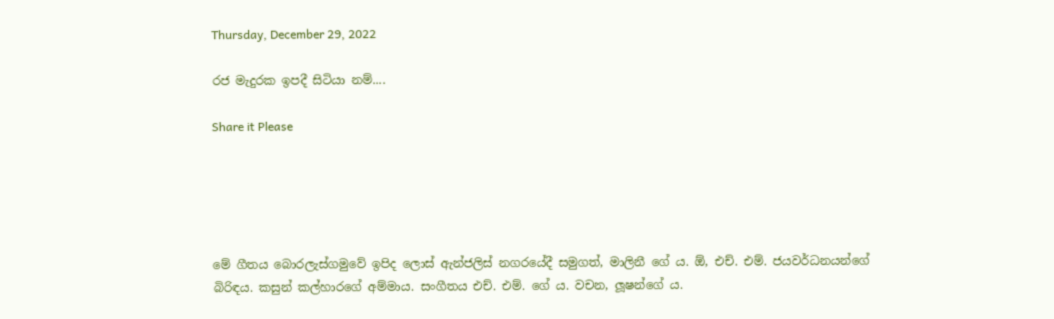Thursday, December 29, 2022

රජ මැදුරක ඉපදී සිටියා නම්....

Share it Please





මේ ගීතය බොරලැස්ගමුවේ ඉපිද ලොස් ඇන්ජලිස් නගරයේදී සමුගත්, මාලිනී ගේ ය. ඕ, එච්. එම්. ජයවර්ධනයන්ගේ බිරිඳය. කසුන් කල්හාරගේ අම්මාය. සංගීතය එච්. එම්. ගේ ය. වචන, ලූෂන්ගේ ය.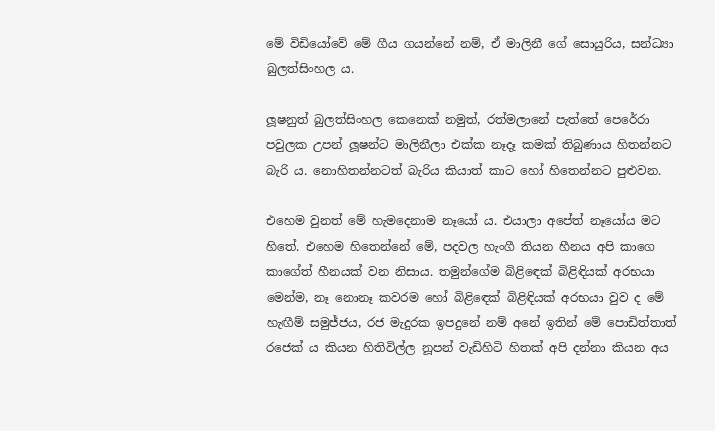මේ විඩියෝවේ මේ ගීය ගයන්නේ නම්, ඒ මාලිනී ගේ සොයුරිය, සන්ධ්‍යා බුලත්සිංහල ය.

ලූෂනුත් බුලත්සිංහල කෙනෙක් නමුත්, රත්මලානේ පැත්තේ පෙරේරා පවුලක උපන් ලූෂන්ට මාලිනීලා එක්ක නෑදෑ කමක් තිබුණාය හිතන්නට බැරි ය. නොහිතන්නටත් බැරිය කියාත් කාට හෝ හිතෙන්නට පුළුවන.

එහෙම වුනත් මේ හැමදෙනාම නෑයෝ ය. එයාලා අපේත් නෑයෝය මට හිතේ. එහෙම හිතෙන්නේ මේ, පදවල හැංගී තියන හීනය අපි කාගෙ කාගේත් හීනයක් වන නිසාය. තමුන්ගේම බිළිඳෙක් බිළිඳියක් අරභයා මෙන්ම, නෑ නොනෑ කවරම හෝ බිළිඳෙක් බිළිඳියක් අරභයා වුව ද මේ හැඟීම් සමුජ්ජය, රජ මැදුරක ඉපදුනේ නම් අනේ ඉතින් මේ පොඩිත්තාත් රජෙක් ය කියන හිතිවිල්ල නූපන් වැඩිහිටි හිතක් අපි දන්නා කියන අය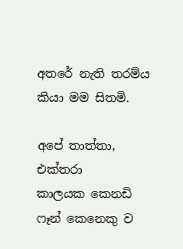අතරේ නැති තරම්ය කියා මම සිතමි.

අපේ තාත්තා, එක්තරා කාලයක ‌කෙනඩි  ෆෑන් කෙනෙකු ව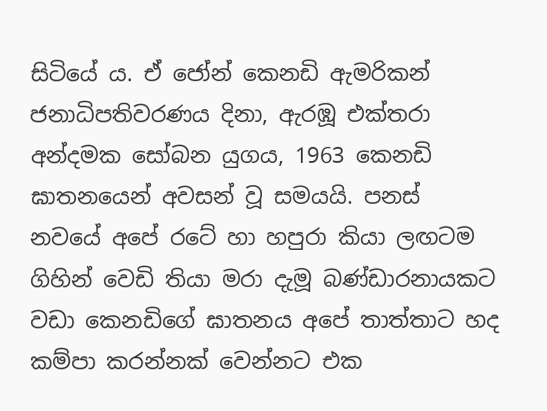සිටියේ ය. ඒ ‌ජෝන් කෙනඩි ඇමරිකන් ජනාධිපතිවරණය දිනා, ඇරඹූ එක්තරා අන්දමක සෝබන යුගය, 1963 කෙනඩි ඝාතනයෙන් අවසන් වූ සමයයි. පනස් නවයේ අපේ රටේ හා හපුරා කියා ලඟටම ගිහින් වෙඩි තියා මරා දැමූ බණ්ඩාරනායකට වඩා කෙනඩිගේ ඝාතනය අපේ තාත්තාට හද කම්පා කරන්නක් වෙන්නට එක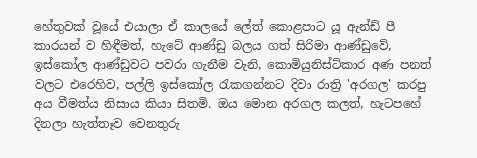හේතුවක් වූයේ එයාලා ඒ කාලයේ ලේත් කොළපාට යූ ඇන්ඩ් පී කාරයන් ව හිඳීමත්, හැටේ ආණ්ඩු බලය ගත් සිරිමා ආණ්ඩුවේ, ඉස්කෝල ආණ්ඩුවට පවරා ගැනීම වැනි, ක‌ොමියුනිස්ට්කාර අණ පනත් වලට එරෙහිව, පල්ලි ඉස්කෝල රැකගන්නට දිවා රාත්‍රි 'අරගල' කරපු අය වීමත්ය නිසාය කියා සිතමි. ඔය මොන අරගල කලත්, හැටපහේ දිනලා හැත්තෑව වෙනතුරු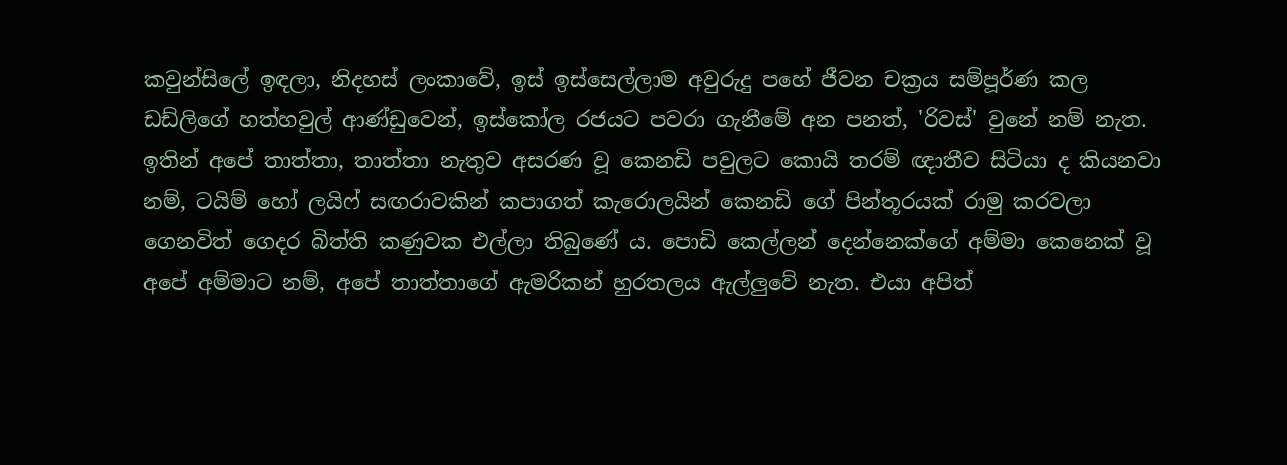කවුන්සිලේ ඉඳලා, නිදහස් ලංකාවේ, ඉස් ඉස්සෙල්ලාම අවුරුදු පහේ ජීවන චක්‍රය සම්පූර්ණ කල ඩඩ්ලිගේ හත්හවුල් ආණ්ඩුවෙන්, ඉස්කෝල රජයට පවරා ගැනීමේ අන පනත්, 'රිවස්' වුනේ නම් නැත. ඉතින් අපේ තාත්තා, තාත්තා නැතුව අසරණ වූ කෙනඩි පවුලට කොයි තරම් ඥාතීව සිටියා ද කියනවා නම්, ටයිම් හෝ ලයිෆ් සඟරාවකින් කපාගත් කැරොලයින් කෙනඩි ගේ පින්තූරයක් රාමු කරවලා ගෙනවිත් ගෙදර බිත්ති කණුවක එල්ලා තිබුණේ ය. පොඩි කෙල්ලන් දෙන්නෙක්ගේ අම්මා කෙනෙක් වූ අපේ අම්මාට නම්, අපේ තාත්තාගේ ඇමරිකන් හුරතලය ඇල්ලුවේ නැත. එයා අපිත්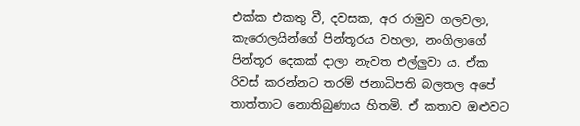එක්ක එකතු වී, දවසක, අර රාමුව ගලවලා, කැරොලයින්ගේ පින්තූරය වහලා, නංගිලාගේ පින්තූර දෙකක් දාලා නැවත එල්ලුවා ය. ඒක රිවස් කරන්නට තරම් ජනාධිපති බලතල අපේ තාත්තාට නොතිබුණාය හිතමි. ඒ කතාව ඔළුවට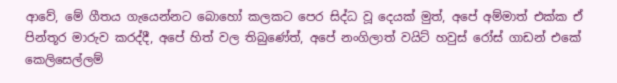ආවේ, මේ ගීතය ගැයෙන්නට බොහෝ කලකට පෙර සිද්ධ වූ දෙයක් මුත්, අපේ අම්මාත් එක්ක ඒ පින්තූර මාරුව කරද්දී, අපේ හිත් වල තිබුණේත්, අපේ නංගිලාත් වයිට් හවුස් රෝස් ගාඩන් එකේ කෙලිසෙල්ලම්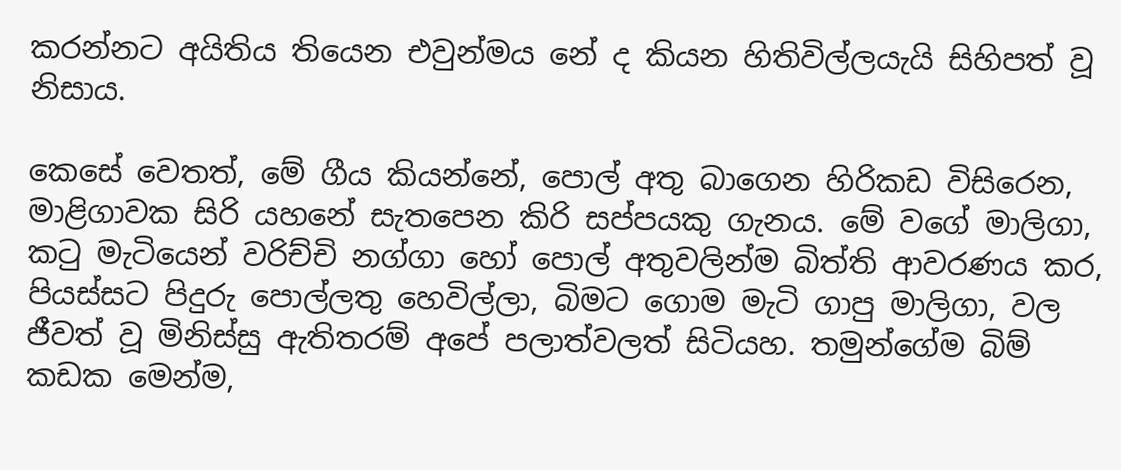කරන්නට අයිතිය තියෙන එවුන්මය නේ ද කියන හිතිවිල්ලයැයි සිහිපත් වූ නිසාය.

කෙසේ වෙතත්, මේ ගීය කියන්නේ, පොල් අතු බාගෙන හිරිකඩ විසිරෙන, මාළිගාවක සිරි යහනේ සැතපෙන කිරි සප්පයකු ගැනය. මේ වගේ මාලිගා, කටු මැටියෙන් වරිච්චි නග්ගා හෝ පොල් අතුවලින්ම බිත්ති ආවරණය කර, පියස්සට පිදුරු පොල්ලතු හෙවිල්ලා, බිමට ගොම මැටි ගාපු මාලිගා, වල ජීවත් වූ මිනිස්සු ඇතිතරම් අපේ පලාත්වලත් සිටියහ. තමුන්ගේම බිම් කඩක මෙන්ම,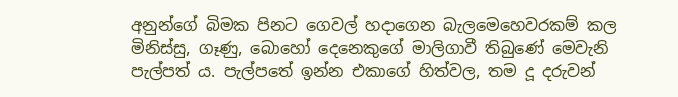අනුන්ගේ බිමක පිනට ගෙවල් හදාගෙන බැලමෙහෙවරකම් කල මිනිස්සු, ගෑණු, බොහෝ දෙනෙකුගේ මාලිගාවී තිබුණේ මෙවැනි පැල්පත් ය. පැල්පතේ ඉන්න එකාගේ හිත්වල, තම දූ දරුවන්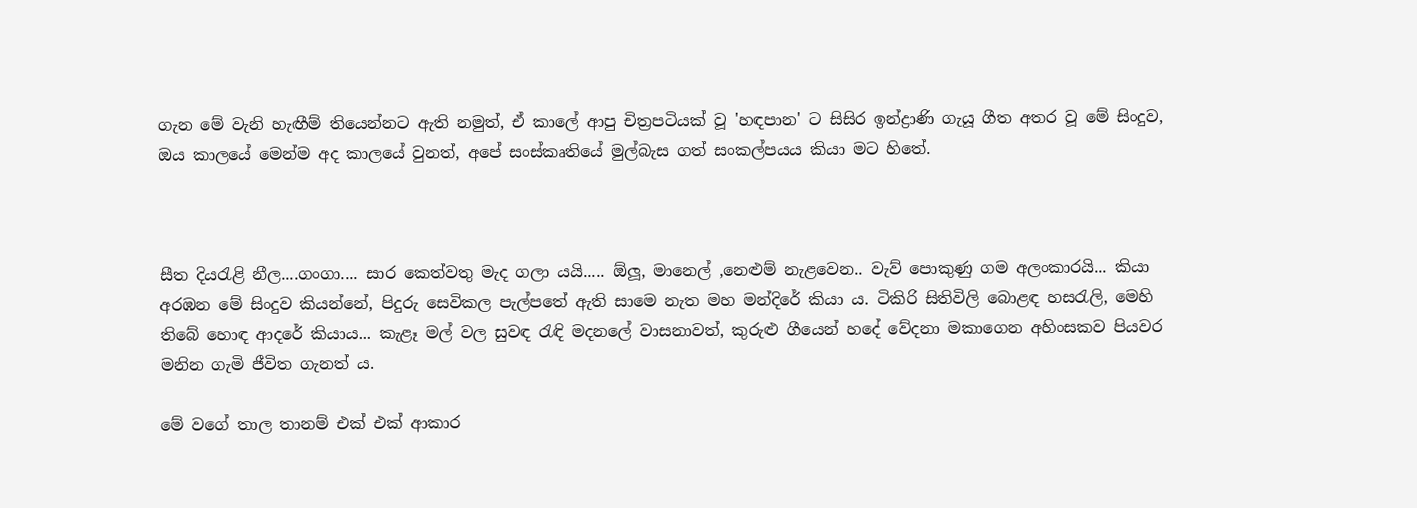ගැන මේ වැනි හැඟීම් තියෙන්නට ඇති නමුත්, ඒ කාලේ ආපු චිත්‍රපටියක් වූ 'හඳපාන' ට සිසිර ඉන්ද්‍රාණි ගැයූ ගීත අතර ‌වූ මේ සිංදුව, ඔය කාලයේ මෙන්ම අද කාලයේ වුනත්, අපේ සංස්කෘතියේ මුල්බැස ගත් සංකල්පයය කියා මට හිතේ.



සීත දියරැළි නීල....ගංගා.... සාර කෙත්වතු මැද ගලා යයි..... ඕලූ, මානෙල් ,නෙළුම් නැළවෙන.. වැව් පොකුණු ගම අලංකාරයි... කියා අරඹන මේ සිංදුව කියන්නේ, පිදුරු සෙවිකල පැල්පතේ ඇති සාමෙ නැත මහ මන්දිරේ කියා ය. ටිකිරි සිතිවිලි බොළඳ හසරැලි, මෙහි තිබේ හොඳ ආදරේ කියාය... කැළෑ මල් වල සුවඳ රැඳි මදනලේ වාසනාවත්, කුරුළු ගීයෙන් හදේ වේදනා මකාගෙන අහිංසකව පියවර මනින ගැමි ජීවිත ගැනත් ය.

මේ වගේ තාල තානම් එක් එක් ආකාර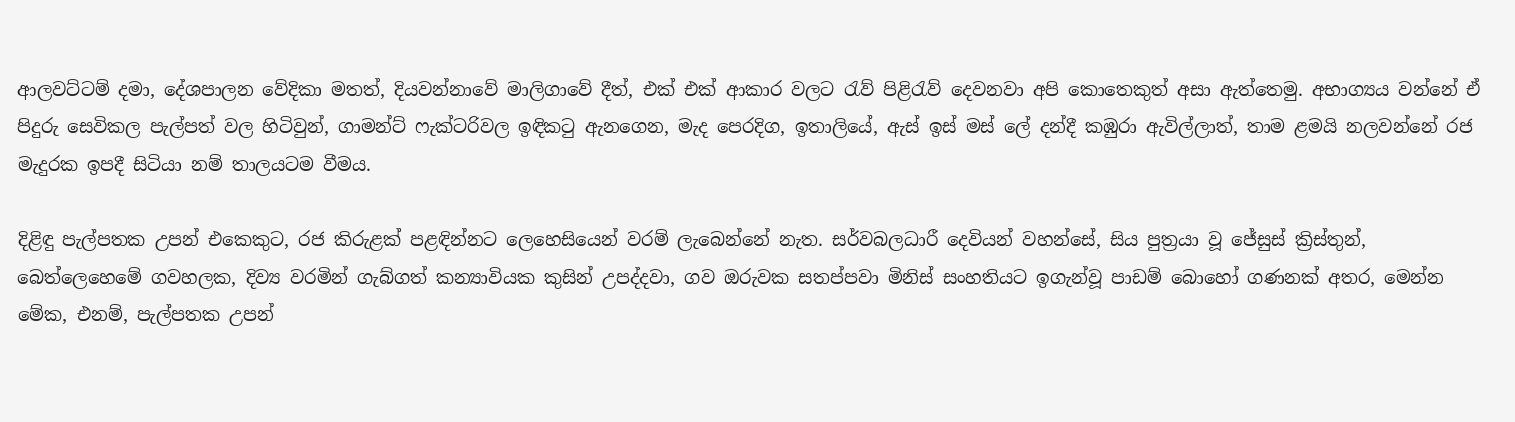ආලවට්ටම් දමා, දේශපාලන වේදිකා මතත්, දියවන්නාවේ මාලිගාවේ දීත්, එක් එක් ආකාර වලට රැව් පිළිරැව් දෙවනවා අපි කොතෙකුත් අසා ඇත්තෙමු. අභාග්‍යය වන්නේ ඒ පිදුරු සෙවිකල පැල්පත් වල හිටිවුන්, ගාමන්ට් ෆැක්ටරිවල ඉඳිකටු ඇනගෙන, මැද පෙරදිග, ඉතාලියේ, ඇස් ඉස් මස් ලේ දන්දී කඹුරා ඇවිල්ලාත්, තාම ළමයි නලවන්නේ ‌රජ මැදුරක ඉපදී සිටියා නම් තාලයටම වීමය.

දිළිඳු පැල්පතක උපන් එකෙකුට, රජ කිරුළක් පළඳින්නට ලෙහෙසියෙන් වරම් ලැබෙන්නේ නැත. සර්වබලධාරී දෙවියන් වහන්සේ, සිය පුත්‍රයා වූ ජේසුස් ක්‍රිස්තුන්, බෙත්ලෙහෙමේ ගවහලක, දිව්‍ය වරමින් ගැබ්ගත් කන්‍යාවියක කුසින් උපද්දවා, ගව ඔරුවක සතප්පවා මිනිස් සංහතියට ඉගැන්වූ පාඩම් බොහෝ ගණනක් අතර, මෙන්න මේක, එනම්, පැල්පතක උපන්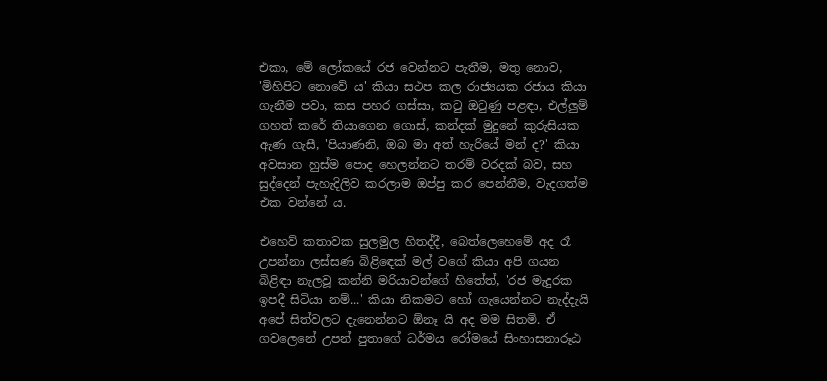එකා, මේ ලෝකයේ රජ වෙන්නට පැතීම, මතු නොව, 'මිහිපිට නොවේ ය' කියා සථප කල රාජ්‍යයක රජාය කියා ගැනීම පවා, කස පහර ගස්සා, කටු ඔටුණු පළඳා, එල්ලුම් ගහත් කරේ තියාගෙන ගොස්, කන්දක් මුදුනේ කුරුසියක ඇණ ගැසී, 'පියාණනි, ඔබ මා අත් හැරියේ මන් ද?' කියා අවසාන හුස්ම පොද හෙලන්නට තරම් වරදක් බව, සහ සුද්දෙන් පැහැදිලිව කරලාම ඔප්පු කර පෙන්නීම, වැදගත්ම එක වන්නේ ය.

එහෙව් කතාවක සුලමුල හිතද්දී, බෙත්ලෙහෙමේ අද රෑ උපන්නා ලස්සණ බිළිඳෙක් මල් වගේ කියා අපි ගයන බිළිඳා නැලවූ කන්නි මරියාවන්ගේ හිතේත්, 'රජ මැදුරක ඉපදී සිටියා නම්...' කියා නිකමට හෝ ගැයෙන්නට නැද්දැයි අපේ සිත්වලට දැනෙන්නට ඕනෑ යි අද මම සිතමි. ඒ ගවලෙනේ උපන් පුතාගේ ධර්මය රෝමයේ සිංහාසනාරූඨ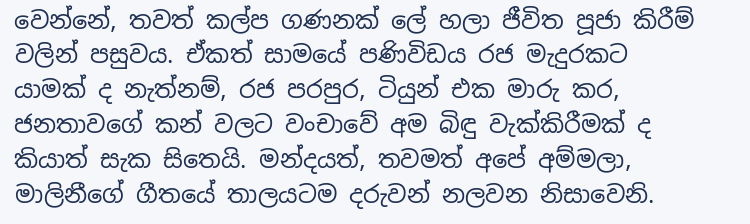වෙන්නේ, තවත් කල්ප ගණනක් ලේ හලා ජීවිත පූජා කිරීම් වලින් පසුවය. ඒකත් සාමයේ පණිවිඩය රජ මැදුරකට යාමක් ද නැත්නම්, රජ පරපුර, ටියුන් එක මාරු කර, ජනතාවගේ කන් වලට වංචාවේ අම බිඳු වැක්කිරීමක් ද කියාත් සැක සිතෙයි. මන්දයත්, තවමත් අපේ අම්මලා, මාලිනීගේ ගීතයේ තාලයටම දරුවන් නලවන නිසාවෙනි.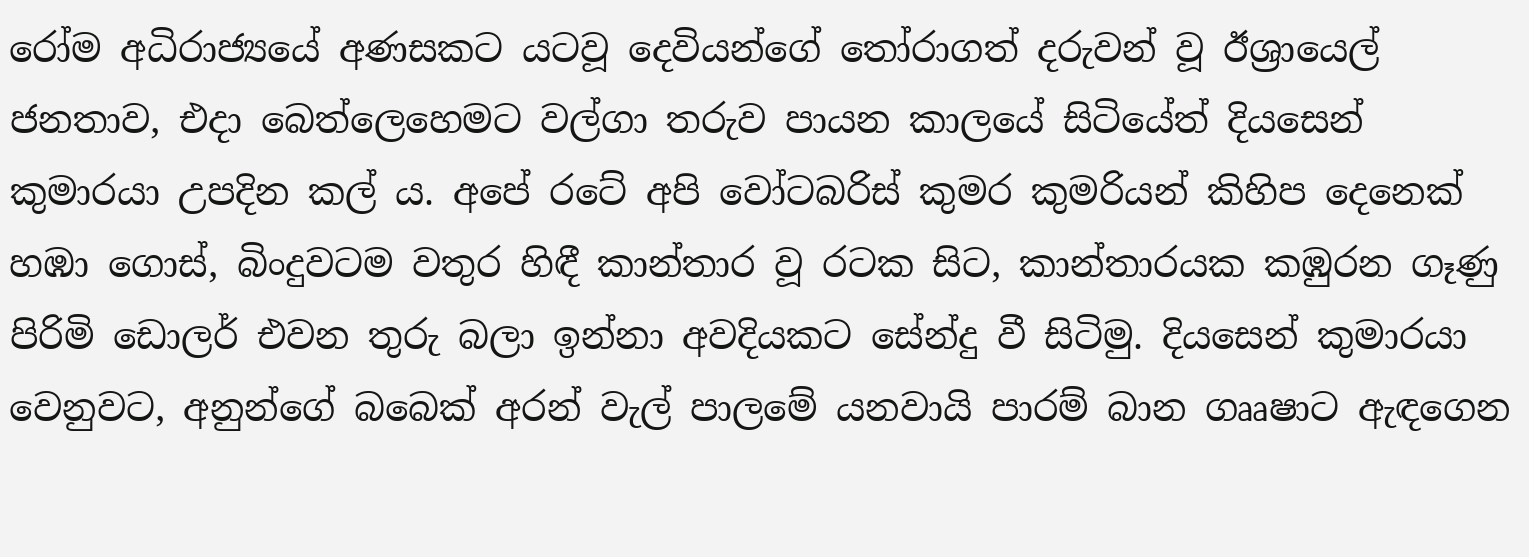රෝම අධිරාජ්‍යයේ අණසකට යටවූ දෙවියන්ගේ තෝරාගත් දරුවන් වූ ඊශ්‍රායෙල් ජනතාව, එදා බෙත්ලෙහෙමට වල්ගා තරුව පායන කාලයේ සිටියේත් දියසෙන් කුමාරයා උපදින කල් ය. අපේ රටේ අපි වෝටබරිස් කුමර කුමරියන් කිහිප දෙනෙක් හඹා ගොස්, බිංදුවටම වතුර හිඳී කාන්තාර වූ රටක සිට, කාන්තාරයක කඹුරන ගෑණු පිරිමි ඩොලර් එවන තුරු බලා ඉන්නා අවදියකට සේන්දු වී සිටිමු. දියසෙන් කුමාරයා වෙනුවට, අනුන්ගේ බබෙක් අරන් වැල් පාලමේ යනවායි පාරම් බාන ගෲෂාට ඇඳගෙන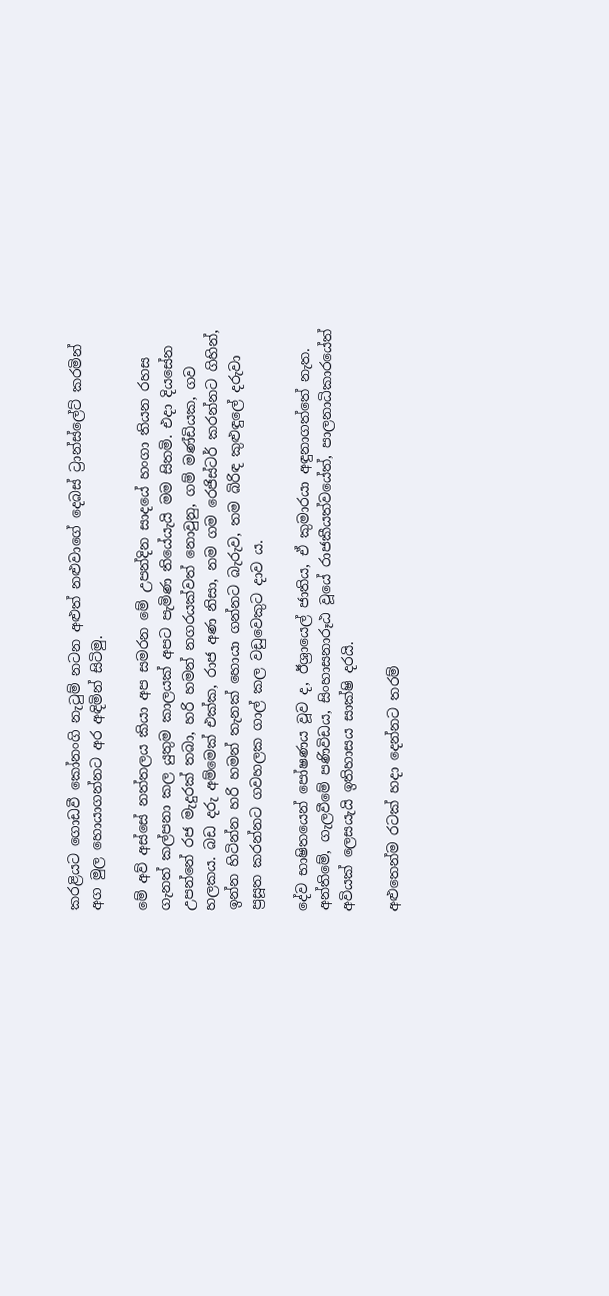කරළියට ගොඩවී කෝනංගි නැටුම් නටන අළුත් නළුවාගේ දෙබස් ට්‍රාන්ස්ලේට් කරමින් අග මුල හොයාගන්නට අර අඳිමින් සිටිමු.

මේ අව් අස්සේ නත්තලය කියා අප සමරන මේ උපන්දින සාදයේ හංගා තියන රහස ගැනත් කල්පනා කල යුතුම කාලයක් අපට පැමිණ තියේයැයි මම සිතමි. එදා ‌දියසේන උපන්නේ රජ මැදුරක් තබා, හරි හමන් නගරයක්වත් නොවුනු, ගම් මණ්ඩියක, ගව හලකය. බඩ දරු අම්මෙක් එක්ක, රාජ අණ නිසා, නම ගම රෙජිස්ටර් කරන්නට ගිහින්, ඉන්න හිටින්න හරි හමන් තැනක් හොයා ගන්නට බැරුව, තම බිරිඳ කුළුඳුලේ දරුවා ප්‍රසූත කරන්නට ගවහලක ගාල් කල වඩුවෙකුට දාව ය.

දේව භාෂිතයෙන් පෝෂණය වූව ද, ඊශ්‍රායෙල් ජාතිය, ඒ කුමාරයා අඳුනාගත්තේ නැත. අන්තිමේ, ගැලවීමේ පණිවිඩය, සිංහාසනාරූඨ වූයේ රාජකීයත්වයේත්, පාලනාධිකාරයේත් අවියක් ලෙසයැයි ඉතිහාසය සාක්ෂි දරයි.

අළුතෙන්ම රටක් හදා දෙන්නට තරම්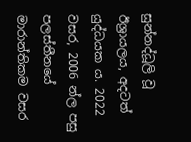සුන්නද්ධූලි වූ ඊශ්‍රායලය, අදටත් යුද්ධයක ය. 2022 වසර, 2006 න්ල පසු පලස්තීනයේ මාරාන්තිකම වසර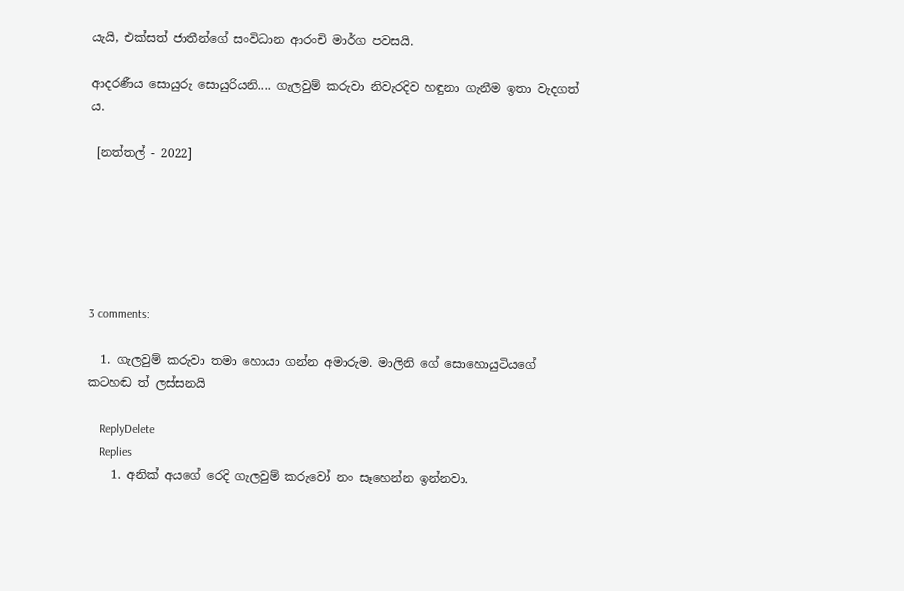යැයි, එක්සත් ජාතීන්ගේ සංවිධාන ආරංචි මාර්ග පවසයි.

ආදරණීය ‌සොයුරු සොයුරියනි.... ගැලවුම් කරුවා නිවැරදිව හඳුනා ගැනීම ඉතා වැදගත් ය.

 [නත්තල් - 2022]






3 comments:

  1. ගැලවුම් කරුවා තමා හොයා ගන්න අමාරුම. මාලිනි ගේ සොහොයුටියගේ කටහඬ ත් ලස්සනයි

    ReplyDelete
    Replies
    1. අනික් අයගේ රෙදි ගැලවුම් කරුවෝ නං සෑහෙන්න ඉන්නවා.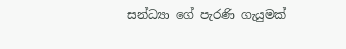සන්ධ්‍යා ගේ පැරණි ගැයුමක්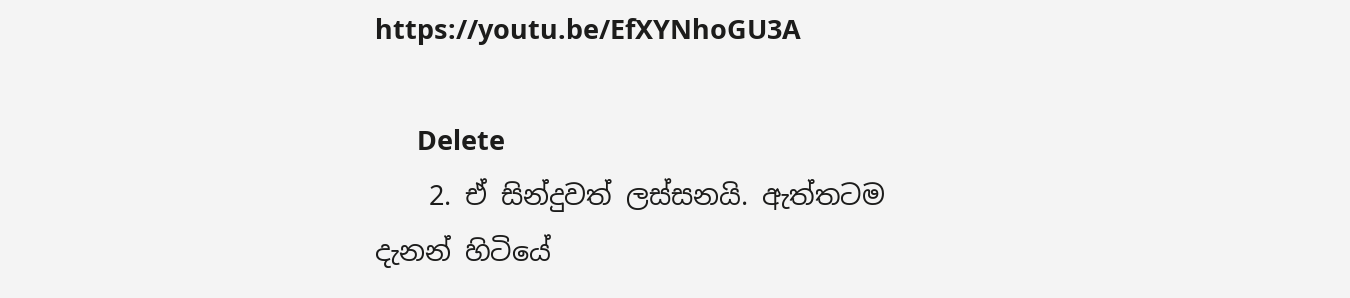https://youtu.be/EfXYNhoGU3A

      Delete
    2. ඒ සින්දුවත් ලස්සනයි. ඇත්තටම දැනන් හිටියේ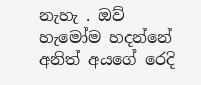නැහැ . ඔව් හැමෝම හදන්නේ අනිත් අයගේ රෙදි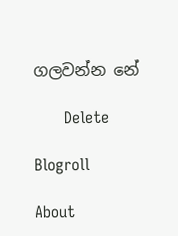ගලවන්න නේ

      Delete

Blogroll

About